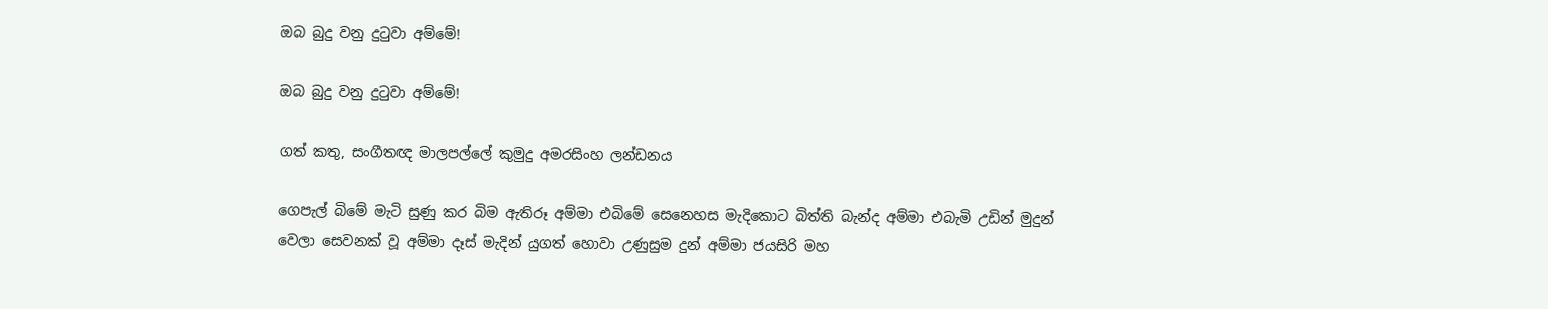ඔබ බුදු වනු දුටුවා අම්මේ!

ඔබ බුදු වනු දුටුවා අම්මේ!

ගත් කතු, සංගීතඥ මාලපල්ලේ කුමුදු අමරසිංහ ලන්ඩනය

ගෙපැල් බිමේ මැටි සුණු කර බිම ඇතිරූ අම්මා එබි‌මේ සෙනෙහස මැදිකොට බිත්ති බැන්ද අම්මා එබැමි උඩින් මුදුන් වෙලා සෙවනක් වූ අම්මා දෑස් මැදින් යුගත් හොවා උණුසුම දුන් අම්මා ජයසිරි මහ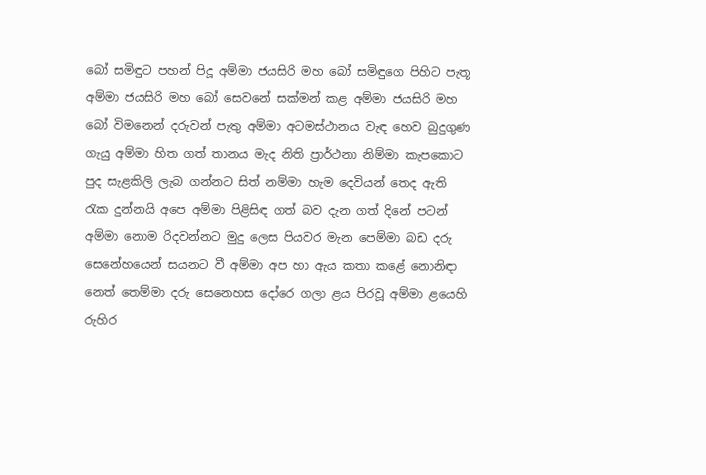බෝ සමිඳුට පහන් පිදූ අම්මා ජයසිරි මහ බෝ සමිඳුගෙ පිහිට පැතූ අම්මා ජයසිරි මහ බෝ සෙවනේ සක්මන් කළ අම්මා ජයසිරි මහ බෝ විමනෙන් දරුවන් පැතු අම්මා අටමස්ථානය වැඳ හෙව බුදුගුණ ගැයු අම්මා හිත ගත් තානය මැද නිති ප්‍රාර්ථනා නිම්මා කැපකොට පුද සැළකිලි ලැබ ගන්නට සිත් නම්මා හැම දෙවියන් තෙද ඇති රැක දුන්නයි අපෙ අම්මා පිළිසිඳ ගත් බව දැන ගත් දිනේ පටන් අම්මා නොම රිදවන්නට මුදු ලෙස පියවර මැන පෙම්මා බඩ දරු සෙනේහයෙන් සයනට වී අම්මා අප හා ඇය කතා කළේ නොනිඳා නෙත් තෙම්මා දරු සෙනෙහස දෝරෙ ගලා ළය පිරවූ අම්මා ළයෙහි රුහිර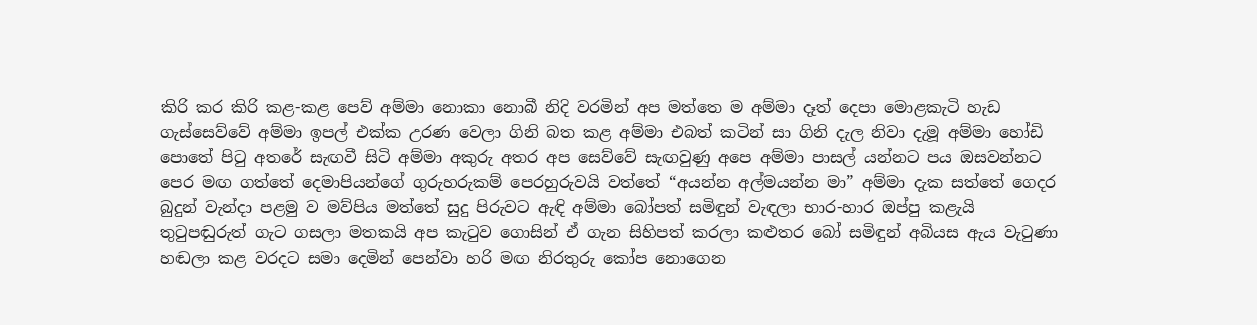කිරි කර කිරි කළ-කළ පෙව් අම්මා නොකා නොබී නිදි වරමින් අප මත්තෙ ම අම්මා දෑත් දෙපා මොළකැටි හැඩ ගැස්සෙව්වේ අම්මා ඉපල් එක්ක උරණ වෙලා ගිනි බත කළ අම්මා එබත් කටින් සා ගිනි දැල නිවා දැමූ අම්මා හෝඩි පොතේ පිටු අතරේ සැඟවී සිටි අම්මා අකුරු අතර අප සෙව්වේ සැඟවුණු අපෙ අම්මා පාසල් යන්නට පය ඔසවන්නට පෙර මඟ ගත්තේ දෙමාපියන්ගේ ගුරුහරුකම් පෙරහුරුවයි වත්තේ “අයන්න අල්මයන්න මා” අම්මා දැක සත්තේ ගෙදර බුදුන් වැන්දා පළමු ව මව්පිය මත්තේ සුදු පිරුවට ඇඳි අම්මා බෝපත් සමිඳුන් වැඳලා භාර-හාර ඔප්පු කළැයි තුටුපඬුරුත් ගැට ගසලා මතකයි අප කැටුව ගොසින් ඒ ගැන සිහිපත් කරලා කළුතර බෝ සමිඳුන් අබියස ඇය වැටුණා හඬලා කළ වරදට සමා දෙමින් පෙන්වා හරි මඟ නිරතුරු කෝප නොගෙන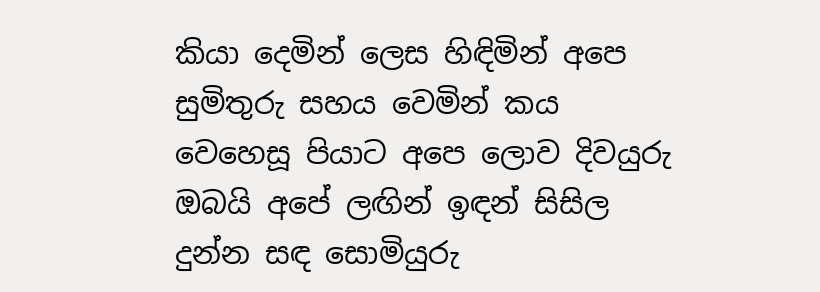කියා දෙමින් ලෙස හිඳිමින් අපෙ සුමිතුරු සහය වෙමින් කය වෙහෙසූ පියාට අපෙ ලොව දිවයුරු ඔබයි අපේ ලඟින් ඉඳන් සිසිල දුන්න සඳ සොමියුරු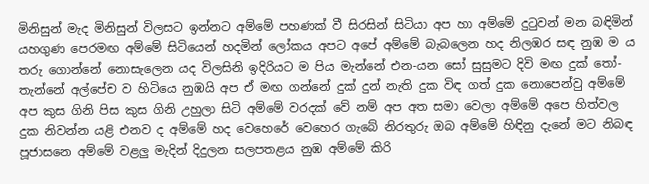මිනිසුන් මැද මිනිසුන් විලසට ඉන්නට අම්මේ පහණක් වී සිරසින් සිටියා අප හා අම්මේ දුටුවන් මන බඳිමින් යහගුණ පෙරමඟ අම්මේ සිටියෙන් හදමින් ලෝකය අපට අපේ අම්මේ බැබලෙන හද නිලඹර සඳ නුඹ ම ය තරු ගොන්නේ නොසැලෙන යද විලසිනි ඉදිරියට ම පිය මැන්නේ එන-යන සෝ සුසුමට දිවි මඟ දුක් තෝ- තැන්නේ අල්පේච ව හිටියෙ නුඹයි අප ඒ මඟ ගන්නේ දුක් දුන් නැති දුක විඳ ගත් දුක නොපෙන්වු අම්මේ අප කුස ගිනි පිස කුස ගිනි උහුලා සිටි අම්මේ වරදක් වේ නම් අප අත සමා වෙලා අම්මේ අපෙ හිත්වල දුක නිවන්න යළි එනව ද අම්මේ හද වෙහෙරේ වෙහෙර ගැබේ නිරතුරු ඔබ අම්මේ හිඳිනු දැනේ මට නිබඳ පූජාසනෙ අම්මේ වළලු මැදින් දිදුලන සලපතළය නුඹ අම්මේ කිරි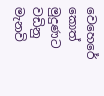වෙහෙරේ කොත් මුදුණට වඩිනු මැනවි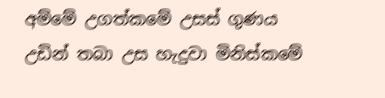අම්මේ උගත්කමේ උසස් ගුණය උඩින් තබා උස හැදුවා මිනිස්කමේ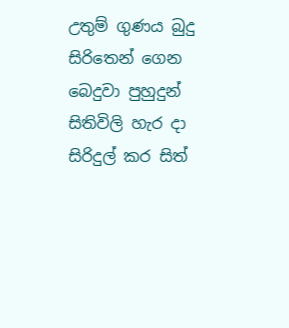උතුම් ගුණය බුදු සිරිතෙන් ගෙන බෙදුවා පුහුදුන් සිතිවිලි හැර දා සිරිදුල් කර සිත්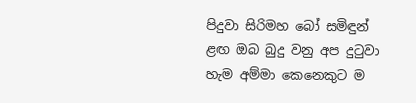පිදුවා සිරිමහ බෝ සමිඳුන් ළඟ ඔබ බුදු වනු අප දුටුවා හැම අම්මා කෙනෙකුට ම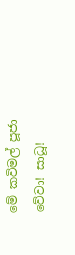මේ කවිමල් පූජා වේවා! සාධූ!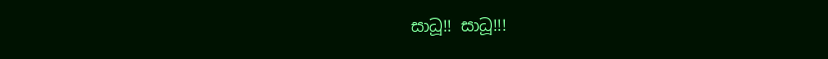සාධූ!! සාධූ!!!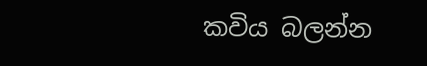කවිය බලන්න